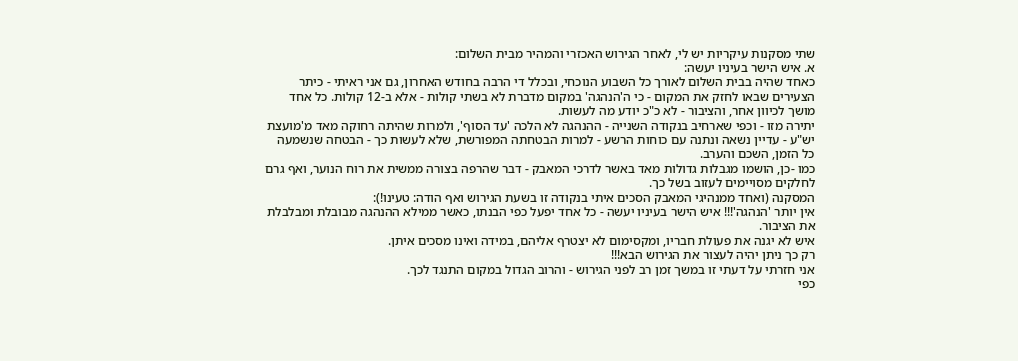שתי מסקנות עיקריות יש לי, לאחר הגירוש האכזרי והמהיר מבית השלום:
א. איש הישר בעיניו יעשה:
כאחד שהיה בבית השלום לאורך כל השבוע הנוכחי, ובכלל די הרבה בחודש האחרון, גם אני ראיתי - כיתר הצעירים שבאו לחזק את המקום - כי ה'הנהגה' במקום מדברת לא בשתי קולות - אלא ב-12 קולות. כל אחד מושך לכיוון אחר, והציבור - לא כ"כ יודע מה לעשות.
יתירה מזו - וכפי שארחיב בנקודה השנייה - ההנהגה לא הלכה 'עד הסוף', ולמרות שהיתה רחוקה מאד מ'מועצת יש"ע - עדיין נשאה ונתנה עם כוחות הרשע - למרות הבטחתה המפורשת, שלא לעשות כך - הבטחה שנשמעה כל הזמן, השכם והערב.
כמו -כן, הושמו מגבלות גדולות מאד באשר לדרכי המאבק - דבר שהרפה בצורה ממשית את רוח הנוער, ואף גרם לחלקים מסויימים לעזוב בשל כך.
המסקנה (ואחד ממנהיגי המאבק הסכים איתי בנקודה זו בשעת הגירוש ואף הודה: טעינו!):
אין יותר 'הנהגה'!!! איש הישר בעיניו יעשה - כל אחד יפעל כפי הבנתו, כאשר ממילא ההנהגה מבובלת ומבלבלת את הציבור.
איש לא יגנה את פעולת חבריו, ומקסימום לא יצטרף אליהם, במידה ואינו מסכים איתן.
רק כך ניתן יהיה לעצור את הגירוש הבא!!!
אני חזרתי על דעתי זו במשך זמן רב לפני הגירוש - והרוב הגדול במקום התנגד לכך.
כפי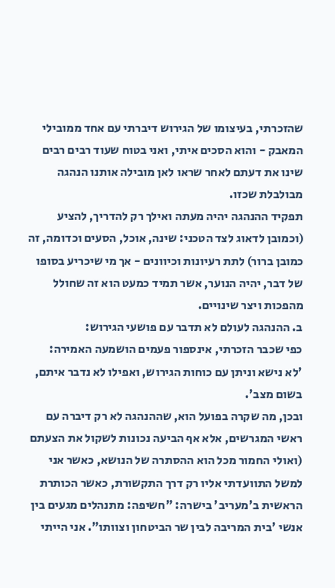שהזכרתי, בעיצומו של הגירוש דיברתי עם אחד ממובילי המאבק - והוא הסכים איתי, ואני בטוח שעוד רבים רבים שינו את דעתם לאחר שראו לאן מובילה אותנו הנהגה מבולבלת שכזו.
תפקיד ההנהגה יהיה מעתה ואילך רק להדריך, להציע (וכמובן לדאוג לצד הטכני: שינה, אוכל, הסעים וכדומה, זה כמובן ברור) לתת רעיונות וכיוונים - אך מי שיכריע בסופו של דבר, יהיה הנוער, אשר תמיד כמעט הוא זה שחולל מהפכות ויצר שינויים.
ב. ההנהגה לעולם לא תדבר עם פושעי הגירוש:
כפי שכבר הזכרתי, אינספור פעמים הושמעה האמירה:
'לא נישא וניתן עם כוחות הגירוש, ואפילו לא נדבר איתם, בשום מצב'.
ובכן, מה שקרה בפועל הוא, שההנהגה לא רק דיברה עם ראשי המגרשים, אלא אף הביעה נכונות לשקול את הצעתם (ואולי החמור מכל הוא ההסתרה של הנושא, כאשר אני למשל התוועדתי אליו רק דרך התקשורת, כאשר הכותרת הראשית ב'מעריב' בישרה: "חשיפה: מתנהלים מגעים בין אנשי 'בית המריבה לבין שר הביטחון וצוותו". אני הייתי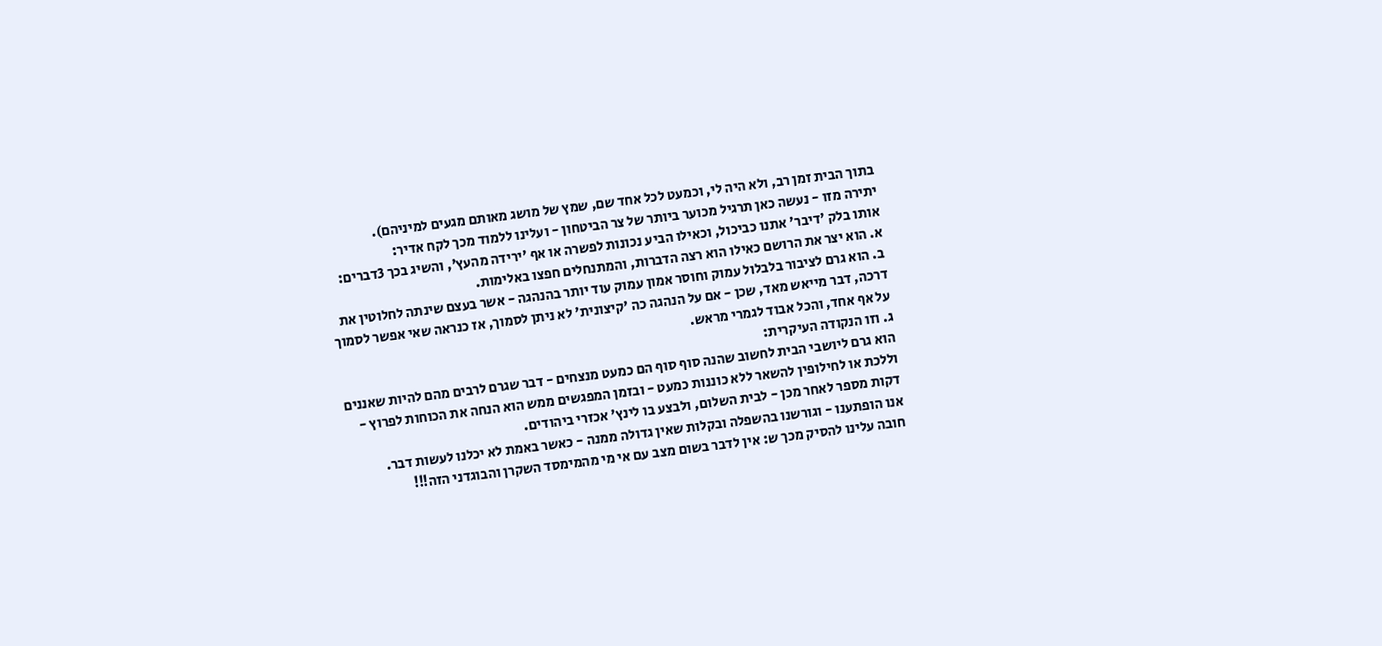בתוך הבית זמן רב, ולא היה לי, וכמעט לכל אחד שם, שמץ של מושג מאותם מגעים למיניהם).
יתירה מזו - נעשה כאן תרגיל מכוער ביותר של צר הביטחון - ועלינו ללמוד מכך לקח אדיר:
אותו בלק 'דיבר' אתנו כביכול, וכאילו הביע נכונות לפשרה או אף 'ירידה מהעץ', והשיג בכך 3דברים:
א. הוא יצר את הרושם כאילו הוא רצה הדברות, והמתנחלים חפצו באלימות.
ב. הוא גרם לציבור בלבלול עמוק וחוסר אמון עמוק עוד יותר בהנהגה - אשר בעצם שינתה לחלוטין את דרכה, דבר מייאש מאד, שכן - אם על הנהגה כה 'קיצונית' לא ניתן לסמוך, אז כנראה שאי אפשר לסמוך על אף אחד, והכל אבוד לגמרי מראש.
ג. וזו הנקודה העיקרית:
הוא גרם ליושבי הבית לחשוב שהנה סוף סוף הם כמעט מנצחים - דבר שגרם לרבים מהם להיות שאננים וללכת או לחילופין להשאר ללא כוננות כמעט - ובזמן המפגשים ממש הוא הנחה את הכוחות לפרוץ - דקות מספר לאחר מכן - לבית השלום, ולבצע בו לינץ' אכזרי ביהודים.
אנו הופתענו - וגורשנו בהשפלה ובקלות שאין גדולה ממנה - כאשר באמת לא יכלנו לעשות דבר.
חובה עלינו להסיק מכך ש: אין לדבר בשום מצב עם אי מי מהמימסד השקרן והבוגדני הזה!!!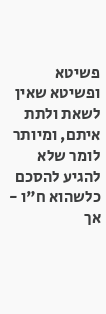פשיטא ופשיטא שאין לשאת ולתת איתם, ומיותר לומר שלא להגיע להסכם כלשהוא ח"ו - אך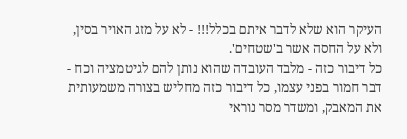העיקר הוא שלא לדבר איתם בכלל!!! - לא על מזג האויר בסין, ולא על החסה אשר ב'שטחים'.
כל דיבור כזה - מלבד העובדה שהוא נותן להם לגיטמציה וכח - דבר חמור בפני עצמו, כל דיבור כזה מחליש בצורה משמעותית את המאבק, ומשדר מסר נוראי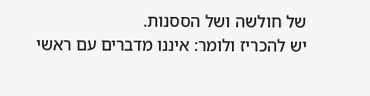של חולשה ושל הססנות.
יש להכריז ולומר: איננו מדברים עם ראשי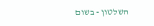השלטון - בשום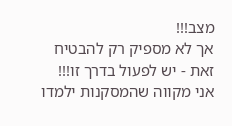מצב!!!
אך לא מספיק רק להבטיח זאת - יש לפעול בדרך זו!!!
אני מקווה שהמסקנות ילמדו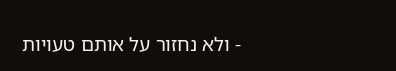- ולא נחזור על אותם טעויות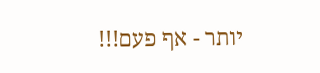יותר - אף פעם!!!